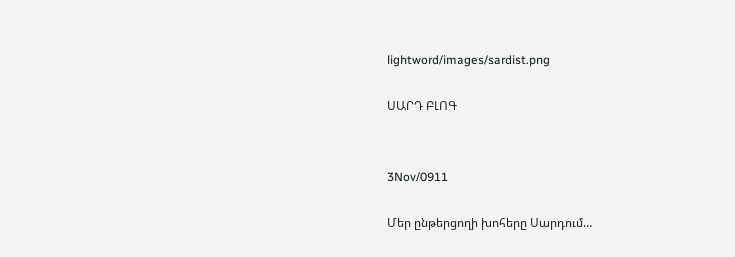lightword/images/sardist.png

ՍԱՐԴ ԲԼՈԳ


3Nov/0911

Մեր ընթերցողի խոհերը Սարդում…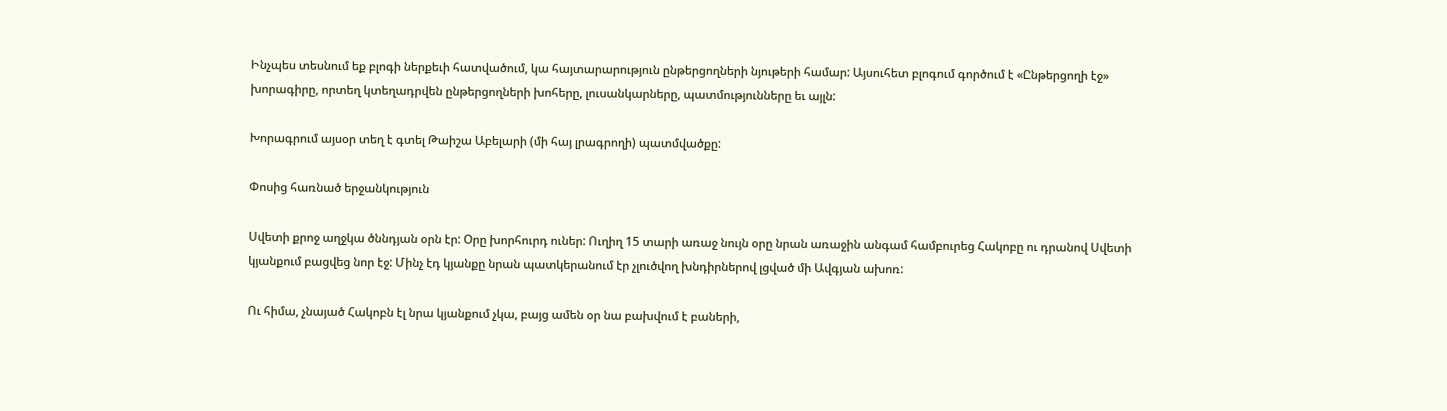Ինչպես տեսնում եք բլոգի ներքեւի հատվածում, կա հայտարարություն ընթերցողների նյութերի համար: Այսուհետ բլոգում գործում է «Ընթերցողի էջ» խորագիրը, որտեղ կտեղադրվեն ընթերցողների խոհերը, լուսանկարները, պատմությունները եւ այլն:

Խորագրում այսօր տեղ է գտել Թաիշա Աբելարի (մի հայ լրագրողի) պատմվածքը:

Փոսից հառնած երջանկություն

Սվետի քրոջ աղջկա ծննդյան օրն էր: Օրը խորհուրդ ուներ: Ուղիղ 15 տարի առաջ նույն օրը նրան առաջին անգամ համբուրեց Հակոբը ու դրանով Սվետի կյանքում բացվեց նոր էջ: Մինչ էդ կյանքը նրան պատկերանում էր չլուծվող խնդիրներով լցված մի Ավգյան ախոռ:

Ու հիմա, չնայած Հակոբն էլ նրա կյանքում չկա, բայց ամեն օր նա բախվում է բաների,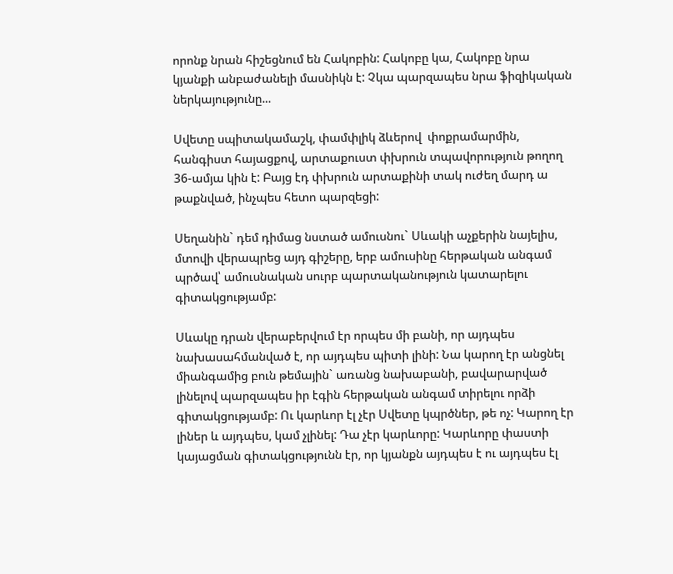որոնք նրան հիշեցնում են Հակոբին: Հակոբը կա, Հակոբը նրա կյանքի անբաժանելի մասնիկն է: Չկա պարզապես նրա ֆիզիկական ներկայությունը...

Սվետը սպիտակամաշկ, փամփլիկ ձևերով  փոքրամարմին, հանգիստ հայացքով, արտաքուստ փխրուն տպավորություն թողող 36-ամյա կին է: Բայց էդ փխրուն արտաքինի տակ ուժեղ մարդ ա թաքնված, ինչպես հետո պարզեցի:

Սեղանին` դեմ դիմաց նստած ամուսնու` Սևակի աչքերին նայելիս, մտովի վերապրեց այդ գիշերը, երբ ամուսինը հերթական անգամ պրծավ՝ ամուսնական սուրբ պարտականություն կատարելու գիտակցությամբ:

Սևակը դրան վերաբերվում էր որպես մի բանի, որ այդպես նախասահմանված է, որ այդպես պիտի լինի: Նա կարող էր անցնել միանգամից բուն թեմային` առանց նախաբանի, բավարարված լինելով պարզապես իր էգին հերթական անգամ տիրելու որձի գիտակցությամբ: Ու կարևոր էլ չէր Սվետը կպրծներ, թե ոչ: Կարող էր լիներ և այդպես, կամ չլինել: Դա չէր կարևորը: Կարևորը փաստի կայացման գիտակցությունն էր, որ կյանքն այդպես է ու այդպես էլ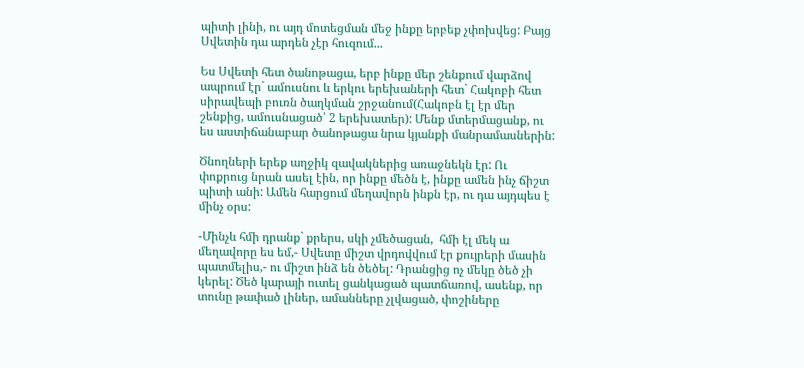պիտի լինի, ու այդ մոտեցման մեջ ինքը երբեք չփոխվեց: Բայց Սվետին դա արդեն չէր հուզում...

Ես Սվետի հետ ծանոթացա, երբ ինքը մեր շենքում վարձով ապրում էր` ամուսնու և երկու երեխաների հետ` Հակոբի հետ սիրավեպի բուռն ծաղկման շրջանում(Հակոբն էլ էր մեր շենքից, ամուսնացած՝ 2 երեխատեր): Մենք մտերմացանք, ու ես աստիճանաբար ծանոթացա նրա կյանքի մանրամասներին:

Ծնողների երեք աղջիկ զավակներից առաջնեկն էր: Ու փոքրուց նրան ասել էին, որ ինքը մեծն է, ինքը ամեն ինչ ճիշտ պիտի անի: Ամեն հարցում մեղավորն ինքն էր, ու դա այդպես է մինչ օրս:

-Մինչև հմի դրանք` քրերս, սկի չմեծացան,  հմի էլ մեկ ա մեղավորը ես եմ,- Սվետը միշտ վրդովվում էր քույրերի մասին պատմելիս,- ու միշտ ինձ են ծեծել: Դրանցից ոչ մեկը ծեծ չի կերել: Ծեծ կարայի ուտել ցանկացած պատճառով, ասենք, որ տունը թափած լիներ, ամանները չլվացած, փոշիները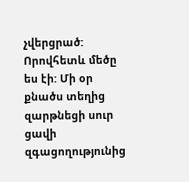չվերցրած: Որովհետև մեծը ես էի: Մի օր քնածս տեղից զարթնեցի սուր ցավի զգացողությունից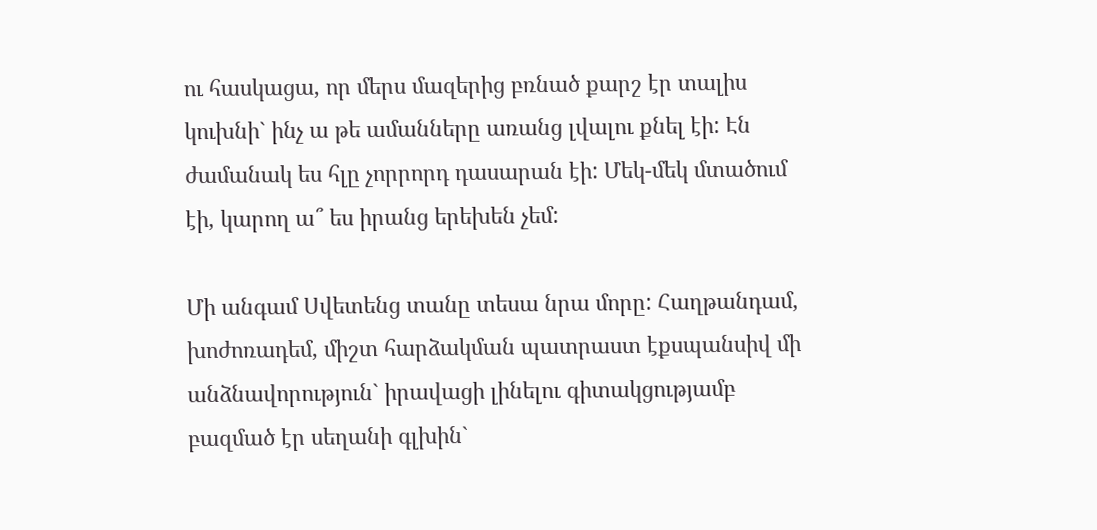ու հասկացա, որ մերս մազերից բռնած քարշ էր տալիս կուխնի` ինչ ա թե ամանները առանց լվալու քնել էի: Էն ժամանակ ես հլը չորրորդ դասարան էի: Մեկ-մեկ մտածում էի, կարող ա՞ ես իրանց երեխեն չեմ:

Մի անգամ Սվետենց տանը տեսա նրա մորը: Հաղթանդամ, խոժոռադեմ, միշտ հարձակման պատրաստ էքսպանսիվ մի անձնավորություն` իրավացի լինելու գիտակցությամբ բազմած էր սեղանի գլխին`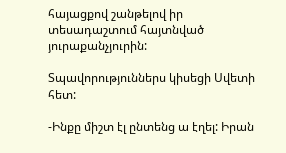հայացքով շանթելով իր տեսադաշտում հայտնված յուրաքանչյուրին:

Տպավորություններս կիսեցի Սվետի հետ:

-Ինքը միշտ էլ ընտենց ա էղել: Իրան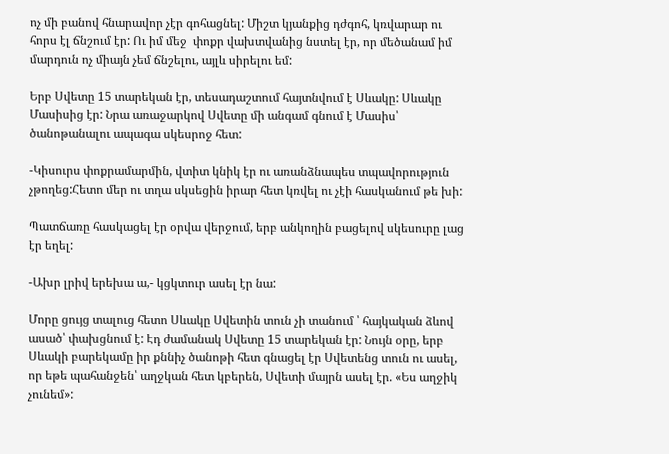ոչ մի բանով հնարավոր չէր գոհացնել: Միշտ կյանքից դժգոհ, կռվարար ու հորս էլ ճնշում էր: Ու իմ մեջ  փոքր վախտվանից նստել էր, որ մեծանամ իմ մարդուն ոչ միայն չեմ ճնշելու, այլև սիրելու եմ:

Երբ Սվետը 15 տարեկան էր, տեսադաշտում հայտնվում է Սևակը: Սևակը Մասիսից էր: Նրա առաջարկով Սվետը մի անգամ գնում է Մասիս՝ ծանոթանալու ապագա սկեսրոջ հետ:

-Կիսուրս փոքրամարմին, վտիտ կնիկ էր ու առանձնապես տպավորություն չթողեց:Հետո մեր ու տղա սկսեցին իրար հետ կռվել ու չէի հասկանում թե խի:

Պատճառը հասկացել էր օրվա վերջում, երբ անկողին բացելով սկեսուրը լաց էր եղել:

-Ախր լրիվ երեխա ա,- կցկտուր ասել էր նա:

Մորը ցույց տալուց հետո Սևակը Սվետին տուն չի տանում ՝ հայկական ձևով ասած՝ փախցնում է: Էդ ժամանակ Սվետը 15 տարեկան էր: Նույն օրը, երբ Սևակի բարեկամը իր քննիչ ծանոթի հետ գնացել էր Սվետենց տուն ու ասել, որ եթե պահանջեն՝ աղջկան հետ կբերեն, Սվետի մայրն ասել էր. «Ես աղջիկ չունեմ»: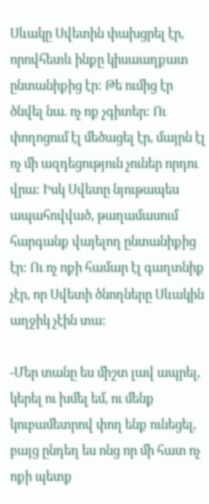Սևակը Սվետին փախցրել էր, որովհետև ինքը կիսաաղքատ ընտանիքից էր: Թե ումից էր ծնվել նա. ոչ ոք չգիտեր: Ու փողոցում էլ մեծացել էր, մայրն էլ ոչ մի ազդեցություն չուներ որդու վրա: Իսկ Սվետը նյութապես ապահովված, թաղամասում հարգանք վայելող ընտանիքից էր: Ու ոչ ոքի համար էլ գաղտնիք չէր, որ Սվետի ծնողները Սևակին աղջիկ չէին տա:

-Մեր տանը ես միշտ լավ ապրել, կերել ու խմել եմ, ու մենք կուբամետրով փող ենք ունեցել, բայց ընդեղ ես ոնց որ մի հատ ոչ ոքի պետք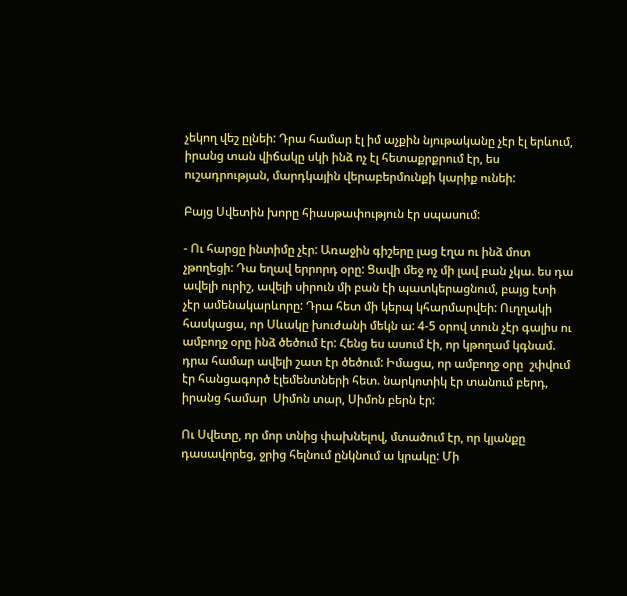չեկող վեշ ըլնեի: Դրա համար էլ իմ աչքին նյութականը չէր էլ երևում, իրանց տան վիճակը սկի ինձ ոչ էլ հետաքրքրում էր, ես ուշադրության, մարդկային վերաբերմունքի կարիք ունեի:

Բայց Սվետին խորը հիասթափություն էր սպասում:

- Ու հարցը ինտիմը չէր: Առաջին գիշերը լաց էղա ու ինձ մոտ չթողեցի: Դա եղավ երրորդ օրը: Ցավի մեջ ոչ մի լավ բան չկա. ես դա ավելի ուրիշ, ավելի սիրուն մի բան էի պատկերացնում, բայց էտի չէր ամենակարևորը: Դրա հետ մի կերպ կհարմարվեի: Ուղղակի հասկացա, որ Սևակը խուժանի մեկն ա: 4-5 օրով տուն չէր գալիս ու ամբողջ օրը ինձ ծեծում էր: Հենց ես ասում էի, որ կթողամ կգնամ. դրա համար ավելի շատ էր ծեծում: Իմացա, որ ամբողջ օրը  շփվում էր հանցագործ էլեմենտների հետ. նարկոտիկ էր տանում բերդ, իրանց համար  Սիմոն տար, Սիմոն բերն էր:

Ու Սվետը, որ մոր տնից փախնելով, մտածում էր, որ կյանքը դասավորեց, ջրից հելնում ընկնում ա կրակը: Մի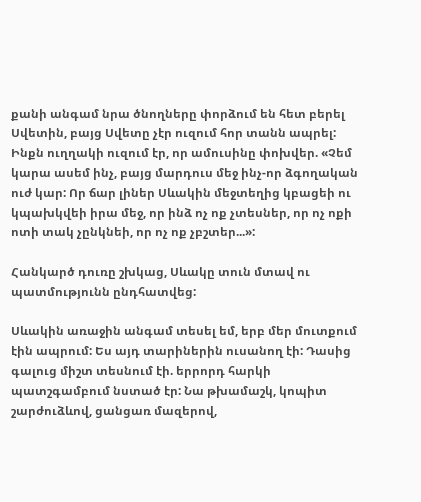քանի անգամ նրա ծնողները փորձում են հետ բերել Սվետին, բայց Սվետը չէր ուզում հոր տանն ապրել: Ինքն ուղղակի ուզում էր, որ ամուսինը փոխվեր. «Չեմ կարա ասեմ ինչ, բայց մարդուս մեջ ինչ-որ ձգողական ուժ կար: Որ ճար լիներ Սևակին մեջտեղից կբացեի ու կպախկվեի իրա մեջ, որ ինձ ոչ ոք չտեսներ, որ ոչ ոքի ոտի տակ չընկնեի, որ ոչ ոք չբշտեր...»:

Հանկարծ դուռը շխկաց, Սևակը տուն մտավ ու պատմությունն ընդհատվեց:

Սևակին առաջին անգամ տեսել եմ, երբ մեր մուտքում էին ապրում: Ես այդ տարիներին ուսանող էի: Դասից գալուց միշտ տեսնում էի. երրորդ հարկի պատշգամբում նստած էր: Նա թխամաշկ, կոպիտ շարժուձևով, ցանցառ մազերով,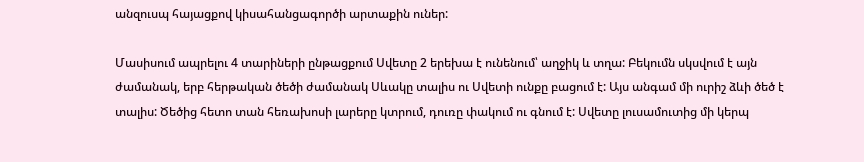անզուսպ հայացքով կիսահանցագործի արտաքին ուներ:

Մասիսում ապրելու 4 տարիների ընթացքում Սվետը 2 երեխա է ունենում՝ աղջիկ և տղա: Բեկումն սկսվում է այն ժամանակ, երբ հերթական ծեծի ժամանակ Սևակը տալիս ու Սվետի ունքը բացում է: Այս անգամ մի ուրիշ ձևի ծեծ է տալիս: Ծեծից հետո տան հեռախոսի լարերը կտրում, դուռը փակում ու գնում է: Սվետը լուսամուտից մի կերպ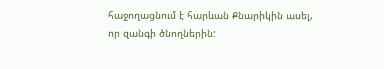հաջողացնում է հարևան Քնարիկին ասել, որ զանգի ծնողներին: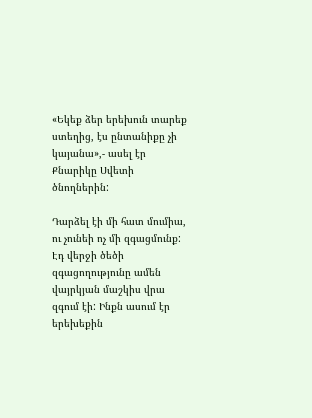«Եկեք ձեր երեխուն տարեք ստեղից, էս ընտանիքը չի կայանա»,- ասել էր Քնարիկը Սվետի ծնողներին:

Դարձել էի մի հատ մումիա, ու չունեի ոչ մի զգացմունք: Էդ վերջի ծեծի զգացողությունը ամեն վայրկյան մաշկիս վրա զգում էի: Ինքն ասում էր երեխեքին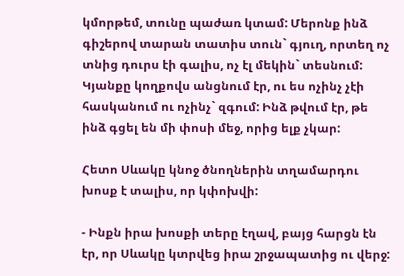կմորթեմ, տունը պաժառ կտամ: Մերոնք ինձ գիշերով տարան տատիս տուն` գյուղ, որտեղ ոչ տնից դուրս էի գալիս, ոչ էլ մեկին` տեսնում: Կյանքը կողքովս անցնում էր, ու ես ոչինչ չէի հասկանում ու ոչինչ` զգում: Ինձ թվում էր, թե ինձ գցել են մի փոսի մեջ, որից ելք չկար:

Հետո Սևակը կնոջ ծնողներին տղամարդու խոսք է տալիս, որ կփոխվի:

- Ինքն իրա խոսքի տերը էղավ, բայց հարցն էն էր, որ Սևակը կտրվեց իրա շրջապատից ու վերջ: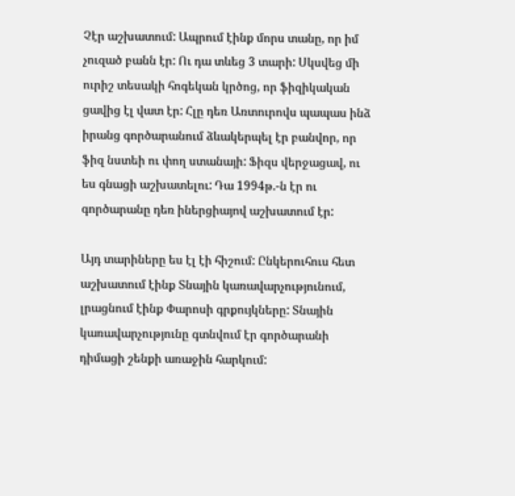Չէր աշխատում: Ապրում էինք մորս տանը, որ իմ չուզած բանն էր: Ու դա տևեց 3 տարի: Սկսվեց մի ուրիշ տեսակի հոգեկան կրծոց, որ ֆիզիկական ցավից էլ վատ էր: Հլը դեռ Առտուրովս պապաս ինձ իրանց գործարանում ձևակերպել էր բանվոր, որ ֆիզ նստեի ու փող ստանայի: Ֆիզս վերջացավ, ու ես գնացի աշխատելու: Դա 1994թ.-ն էր ու գործարանը դեռ իներցիայով աշխատում էր:

Այդ տարիները ես էլ էի հիշում: Ընկերուհուս հետ աշխատում էինք Տնային կառավարչությունում, լրացնում էինք Փարոսի գրքույկները: Տնային կառավարչությունը գտնվում էր գործարանի դիմացի շենքի առաջին հարկում: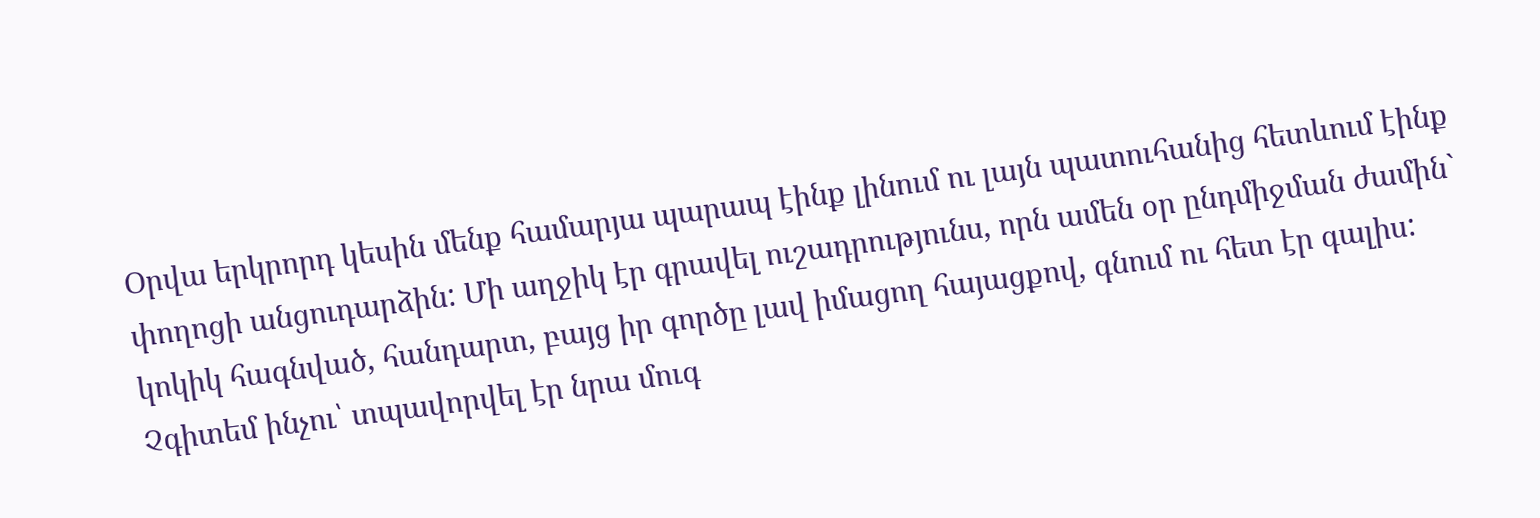Օրվա երկրորդ կեսին մենք համարյա պարապ էինք լինում ու լայն պատուհանից հետևում էինք փողոցի անցուդարձին: Մի աղջիկ էր գրավել ուշադրությունս, որն ամեն օր ընդմիջման ժամին` կոկիկ հագնված, հանդարտ, բայց իր գործը լավ իմացող հայացքով, գնում ու հետ էր գալիս: Չգիտեմ ինչու՝ տպավորվել էր նրա մուգ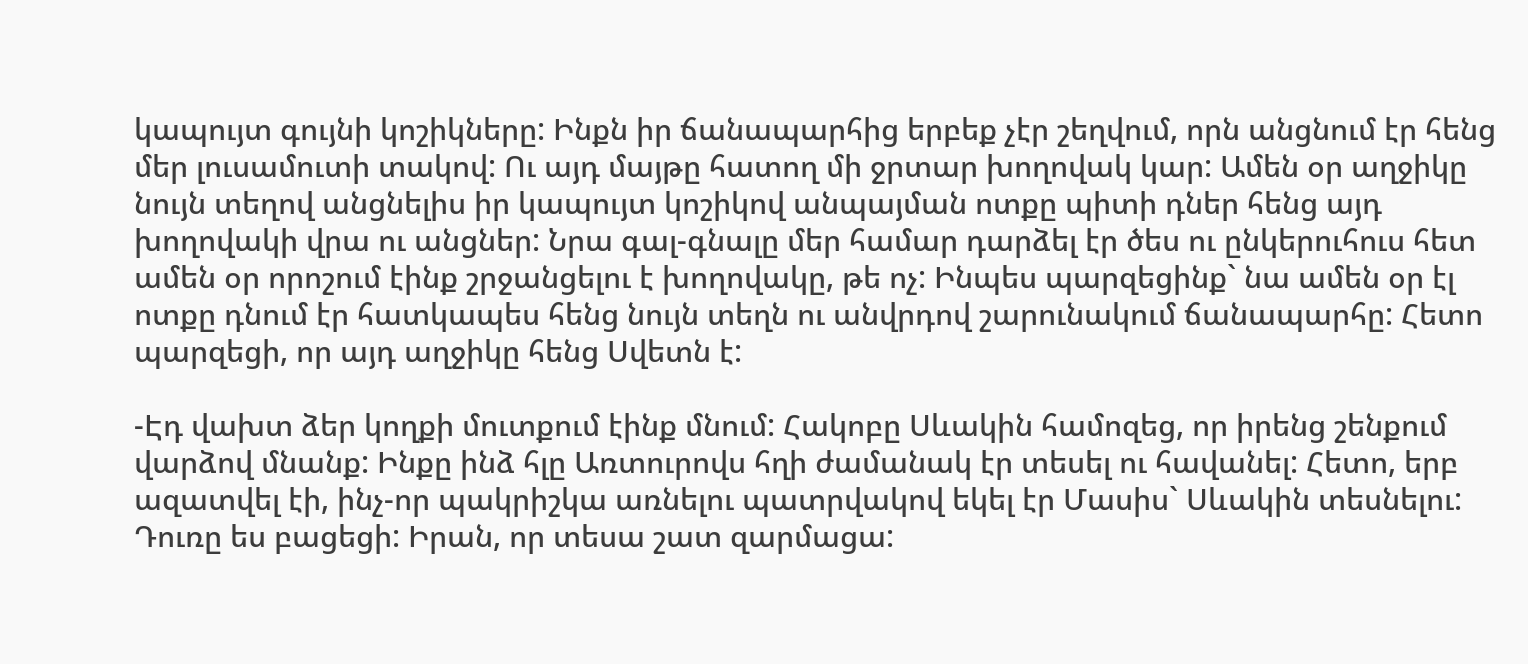կապույտ գույնի կոշիկները: Ինքն իր ճանապարհից երբեք չէր շեղվում, որն անցնում էր հենց մեր լուսամուտի տակով: Ու այդ մայթը հատող մի ջրտար խողովակ կար: Ամեն օր աղջիկը նույն տեղով անցնելիս իր կապույտ կոշիկով անպայման ոտքը պիտի դներ հենց այդ խողովակի վրա ու անցներ: Նրա գալ-գնալը մեր համար դարձել էր ծես ու ընկերուհուս հետ ամեն օր որոշում էինք շրջանցելու է խողովակը, թե ոչ: Ինպես պարզեցինք` նա ամեն օր էլ ոտքը դնում էր հատկապես հենց նույն տեղն ու անվրդով շարունակում ճանապարհը: Հետո պարզեցի, որ այդ աղջիկը հենց Սվետն է:

-Էդ վախտ ձեր կողքի մուտքում էինք մնում: Հակոբը Սևակին համոզեց, որ իրենց շենքում վարձով մնանք: Ինքը ինձ հլը Առտուրովս հղի ժամանակ էր տեսել ու հավանել: Հետո, երբ ազատվել էի, ինչ-որ պակրիշկա առնելու պատրվակով եկել էր Մասիս` Սևակին տեսնելու: Դուռը ես բացեցի: Իրան, որ տեսա շատ զարմացա: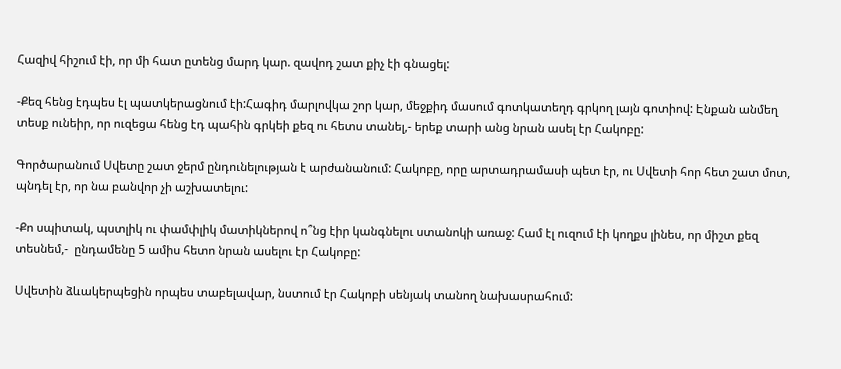Հազիվ հիշում էի, որ մի հատ ըտենց մարդ կար. զավոդ շատ քիչ էի գնացել:

-Քեզ հենց էդպես էլ պատկերացնում էի:Հագիդ մարլովկա շոր կար, մեջքիդ մասում գոտկատեղդ գրկող լայն գոտիով: Էնքան անմեղ տեսք ունեիր, որ ուզեցա հենց էդ պահին գրկեի քեզ ու հետս տանել,- երեք տարի անց նրան ասել էր Հակոբը:

Գործարանում Սվետը շատ ջերմ ընդունելության է արժանանում: Հակոբը, որը արտադրամասի պետ էր, ու Սվետի հոր հետ շատ մոտ, պնդել էր, որ նա բանվոր չի աշխատելու:

-Քո սպիտակ, պստլիկ ու փամփլիկ մատիկներով ո՞նց էիր կանգնելու ստանոկի առաջ: Համ էլ ուզում էի կողքս լինես, որ միշտ քեզ տեսնեմ,-  ընդամենը 5 ամիս հետո նրան ասելու էր Հակոբը:

Սվետին ձևակերպեցին որպես տաբելավար, նստում էր Հակոբի սենյակ տանող նախասրահում: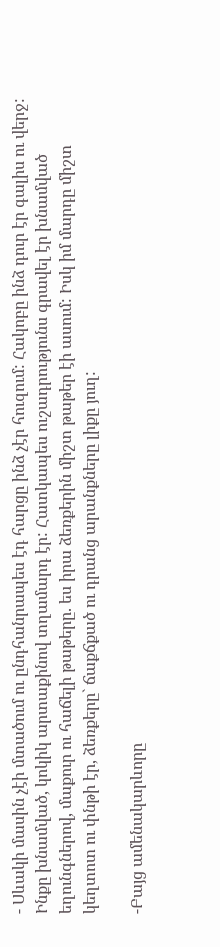- Սևակի մասին չէի մտածում ու ընդհանրապես էդ հարցը ինձ չէր հուզում: Հակոբը ինձ դուր էր գալիս ու վերջ: Ինքը խնամված, կոկիկ արտաքինով տղամարդ էր: Հատկապես ուշադրությունս գրավել էր խնամված եղունգներով, մաքուր ու հաճելի թաթերը. ես իրա ձեռքերին միշտ թաթեր էի ասում: Իսկ իմ մարդը միշտ կեղտոտ ու փնթի էր, ձեռքերը` ճաքճքած ու դրանց արանքները լիքը յուղ:

-Բայց ամենակարևորը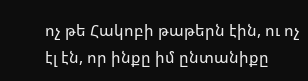ոչ թե Հակոբի թաթերն էին, ու ոչ էլ էն, որ ինքը իմ ընտանիքը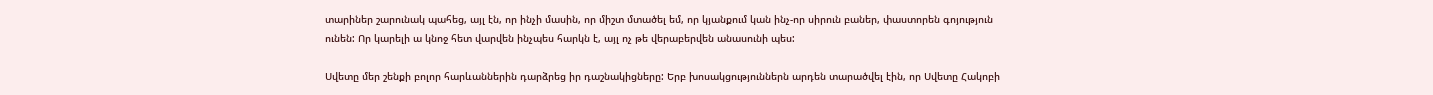տարիներ շարունակ պահեց, այլ էն, որ ինչի մասին, որ միշտ մտածել եմ, որ կյանքում կան ինչ-որ սիրուն բաներ, փաստորեն գոյություն ունեն: Որ կարելի ա կնոջ հետ վարվեն ինչպես հարկն է, այլ ոչ թե վերաբերվեն անասունի պես:

Սվետը մեր շենքի բոլոր հարևաններին դարձրեց իր դաշնակիցները: Երբ խոսակցություններն արդեն տարածվել էին, որ Սվետը Հակոբի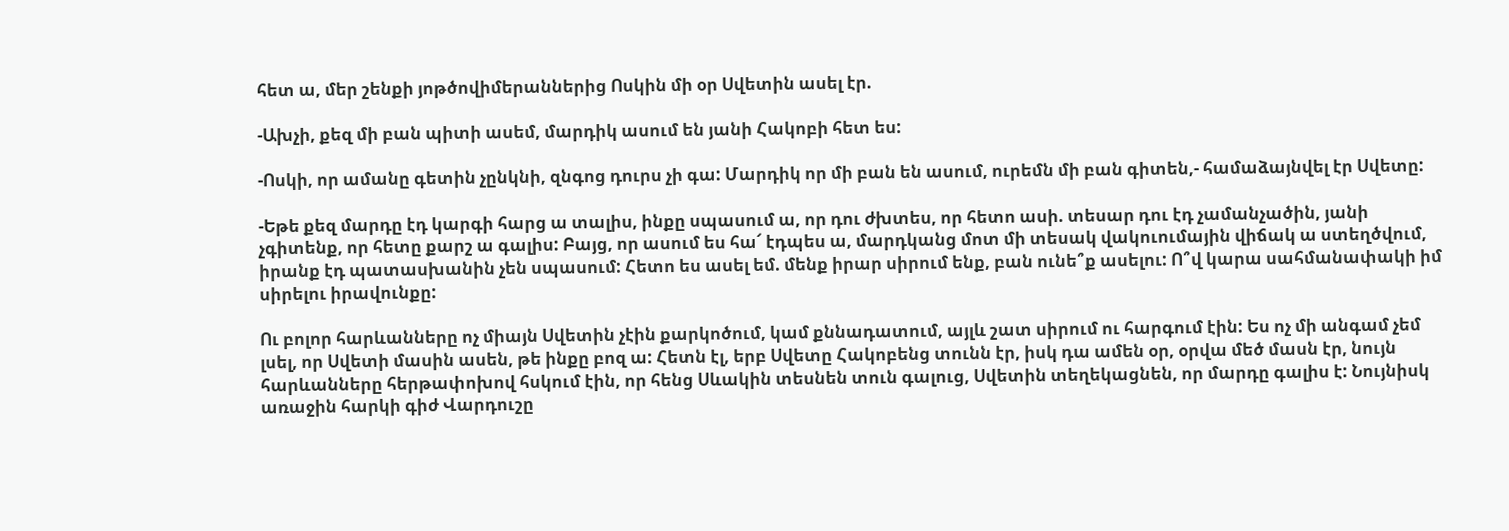հետ ա, մեր շենքի յոթծովիմերաններից Ոսկին մի օր Սվետին ասել էր.

-Ախչի, քեզ մի բան պիտի ասեմ, մարդիկ ասում են յանի Հակոբի հետ ես:

-Ոսկի, որ ամանը գետին չընկնի, զնգոց դուրս չի գա: Մարդիկ որ մի բան են ասում, ուրեմն մի բան գիտեն,- համաձայնվել էր Սվետը:

-Եթե քեզ մարդը էդ կարգի հարց ա տալիս, ինքը սպասում ա, որ դու ժխտես, որ հետո ասի. տեսար դու էդ չամանչածին, յանի չգիտենք, որ հետը քարշ ա գալիս: Բայց, որ ասում ես հա՜ էդպես ա, մարդկանց մոտ մի տեսակ վակուումային վիճակ ա ստեղծվում, իրանք էդ պատասխանին չեն սպասում: Հետո ես ասել եմ. մենք իրար սիրում ենք, բան ունե՞ք ասելու: Ո՞վ կարա սահմանափակի իմ սիրելու իրավունքը:

Ու բոլոր հարևանները ոչ միայն Սվետին չէին քարկոծում, կամ քննադատում, այլև շատ սիրում ու հարգում էին: Ես ոչ մի անգամ չեմ լսել, որ Սվետի մասին ասեն, թե ինքը բոզ ա: Հետն էլ, երբ Սվետը Հակոբենց տունն էր, իսկ դա ամեն օր, օրվա մեծ մասն էր, նույն հարևանները հերթափոխով հսկում էին, որ հենց Սևակին տեսնեն տուն գալուց, Սվետին տեղեկացնեն, որ մարդը գալիս է: Նույնիսկ առաջին հարկի գիժ Վարդուշը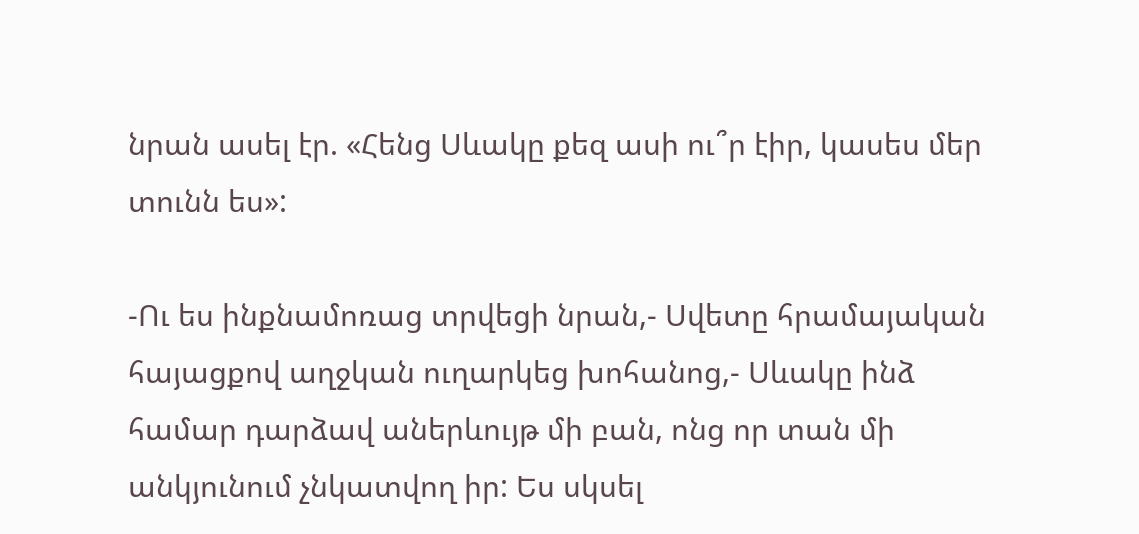նրան ասել էր. «Հենց Սևակը քեզ ասի ու՞ր էիր, կասես մեր տունն ես»:

-Ու ես ինքնամոռաց տրվեցի նրան,- Սվետը հրամայական հայացքով աղջկան ուղարկեց խոհանոց,- Սևակը ինձ համար դարձավ աներևույթ մի բան, ոնց որ տան մի անկյունում չնկատվող իր: Ես սկսել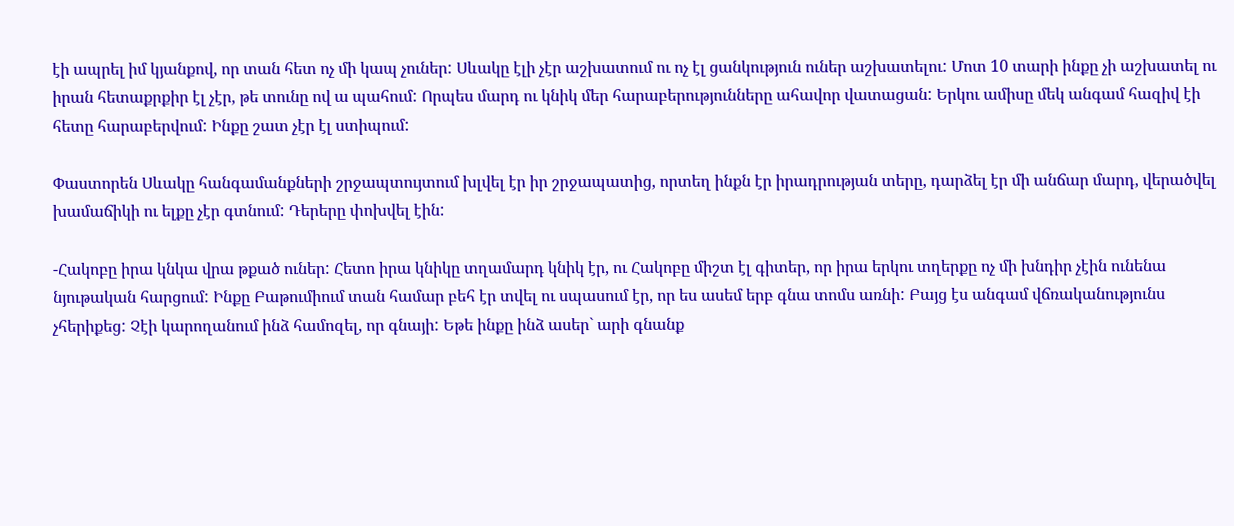էի ապրել իմ կյանքով, որ տան հետ ոչ մի կապ չուներ: Սևակը էլի չէր աշխատում ու ոչ էլ ցանկություն ուներ աշխատելու: Մոտ 10 տարի ինքը չի աշխատել ու իրան հետաքրքիր էլ չէր, թե տունը ով ա պահում: Որպես մարդ ու կնիկ մեր հարաբերությունները ահավոր վատացան: Երկու ամիսը մեկ անգամ հազիվ էի հետը հարաբերվում: Ինքը շատ չէր էլ ստիպում:

Փաստորեն Սևակը հանգամանքների շրջապտույտում խլվել էր իր շրջապատից, որտեղ ինքն էր իրադրության տերը, դարձել էր մի անճար մարդ, վերածվել խամաճիկի ու ելքը չէր գտնում: Դերերը փոխվել էին:

-Հակոբը իրա կնկա վրա թքած ուներ: Հետո իրա կնիկը տղամարդ կնիկ էր, ու Հակոբը միշտ էլ գիտեր, որ իրա երկու տղերքը ոչ մի խնդիր չէին ունենա նյութական հարցում: Ինքը Բաթումիում տան համար բեհ էր տվել ու սպասում էր, որ ես ասեմ երբ գնա տոմս առնի: Բայց էս անգամ վճռականությունս չհերիքեց: Չէի կարողանում ինձ համոզել, որ գնայի: Եթե ինքը ինձ ասեր` արի գնանք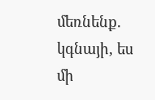մեռնենք. կգնայի, ես մի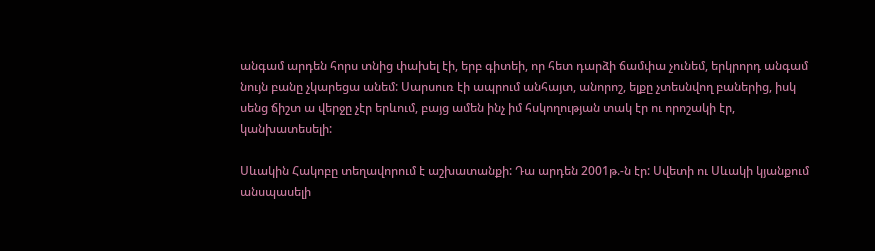անգամ արդեն հորս տնից փախել էի, երբ գիտեի, որ հետ դարձի ճամփա չունեմ, երկրորդ անգամ նույն բանը չկարեցա անեմ: Սարսուռ էի ապրում անհայտ, անորոշ, ելքը չտեսնվող բաներից, իսկ սենց ճիշտ ա վերջը չէր երևում, բայց ամեն ինչ իմ հսկողության տակ էր ու որոշակի էր, կանխատեսելի:

Սևակին Հակոբը տեղավորում է աշխատանքի: Դա արդեն 2001թ.-ն էր: Սվետի ու Սևակի կյանքում անսպասելի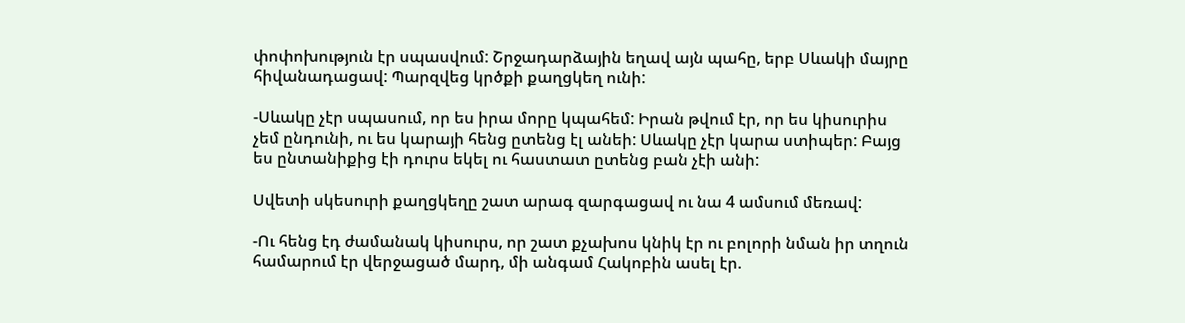փոփոխություն էր սպասվում: Շրջադարձային եղավ այն պահը, երբ Սևակի մայրը հիվանադացավ: Պարզվեց կրծքի քաղցկեղ ունի:

-Սևակը չէր սպասում, որ ես իրա մորը կպահեմ: Իրան թվում էր, որ ես կիսուրիս չեմ ընդունի, ու ես կարայի հենց ըտենց էլ անեի: Սևակը չէր կարա ստիպեր: Բայց ես ընտանիքից էի դուրս եկել ու հաստատ ըտենց բան չէի անի:

Սվետի սկեսուրի քաղցկեղը շատ արագ զարգացավ ու նա 4 ամսում մեռավ:

-Ու հենց էդ ժամանակ կիսուրս, որ շատ քչախոս կնիկ էր ու բոլորի նման իր տղուն համարում էր վերջացած մարդ, մի անգամ Հակոբին ասել էր.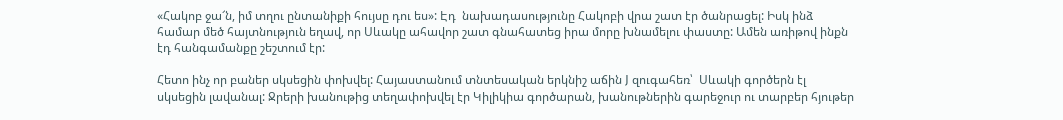«Հակոբ ջա՜ն, իմ տղու ընտանիքի հույսը դու ես»: Էդ  նախադասությունը Հակոբի վրա շատ էր ծանրացել: Իսկ ինձ համար մեծ հայտնություն եղավ, որ Սևակը ահավոր շատ գնահատեց իրա մորը խնամելու փաստը: Ամեն առիթով ինքն էդ հանգամանքը շեշտում էր:

Հետո ինչ որ բաներ սկսեցին փոխվել: Հայաստանում տնտեսական երկնիշ աճին J զուգահեռ՝  Սևակի գործերն էլ սկսեցին լավանալ: Ջրերի խանութից տեղափոխվել էր Կիլիկիա գործարան, խանութներին գարեջուր ու տարբեր հյութեր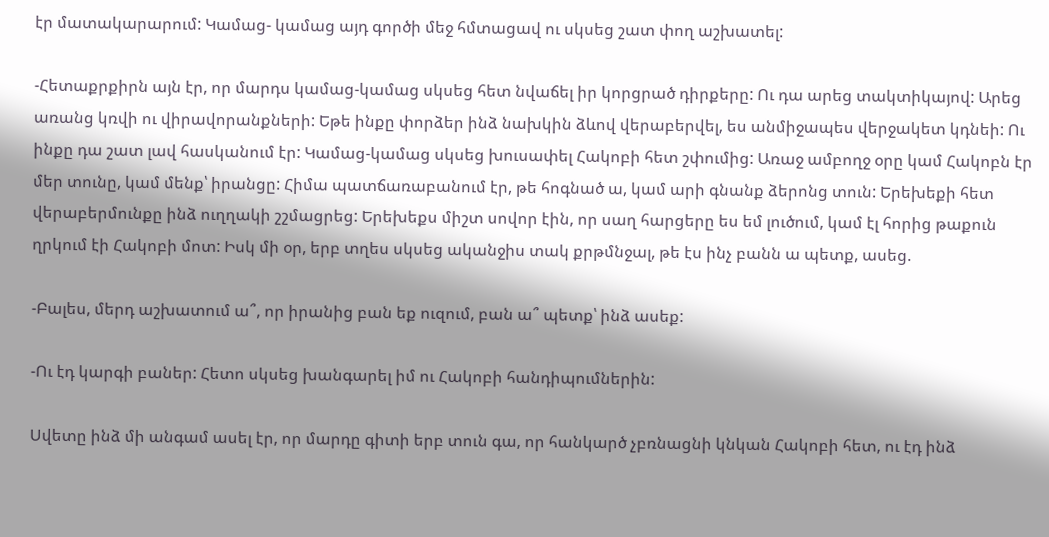էր մատակարարում: Կամաց- կամաց այդ գործի մեջ հմտացավ ու սկսեց շատ փող աշխատել:

-Հետաքրքիրն այն էր, որ մարդս կամաց-կամաց սկսեց հետ նվաճել իր կորցրած դիրքերը: Ու դա արեց տակտիկայով: Արեց առանց կռվի ու վիրավորանքների: Եթե ինքը փորձեր ինձ նախկին ձևով վերաբերվել, ես անմիջապես վերջակետ կդնեի: Ու ինքը դա շատ լավ հասկանում էր: Կամաց-կամաց սկսեց խուսափել Հակոբի հետ շփումից: Առաջ ամբողջ օրը կամ Հակոբն էր մեր տունը, կամ մենք՝ իրանցը: Հիմա պատճառաբանում էր, թե հոգնած ա, կամ արի գնանք ձերոնց տուն: Երեխեքի հետ վերաբերմունքը ինձ ուղղակի շշմացրեց: Երեխեքս միշտ սովոր էին, որ սաղ հարցերը ես եմ լուծում, կամ էլ հորից թաքուն ղրկում էի Հակոբի մոտ: Իսկ մի օր, երբ տղես սկսեց ականջիս տակ քրթմնջալ, թե էս ինչ բանն ա պետք, ասեց.

-Բալես, մերդ աշխատում ա՞, որ իրանից բան եք ուզում, բան ա՞ պետք՝ ինձ ասեք:

-Ու էդ կարգի բաներ: Հետո սկսեց խանգարել իմ ու Հակոբի հանդիպումներին:

Սվետը ինձ մի անգամ ասել էր, որ մարդը գիտի երբ տուն գա, որ հանկարծ չբռնացնի կնկան Հակոբի հետ, ու էդ ինձ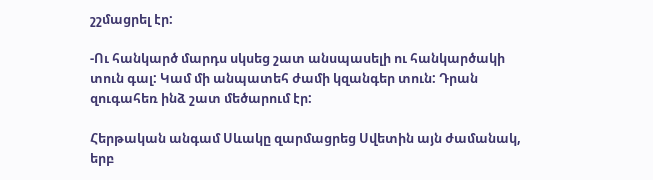շշմացրել էր:

-Ու հանկարծ մարդս սկսեց շատ անսպասելի ու հանկարծակի տուն գալ: Կամ մի անպատեհ ժամի կզանգեր տուն: Դրան զուգահեռ ինձ շատ մեծարում էր:

Հերթական անգամ Սևակը զարմացրեց Սվետին այն ժամանակ, երբ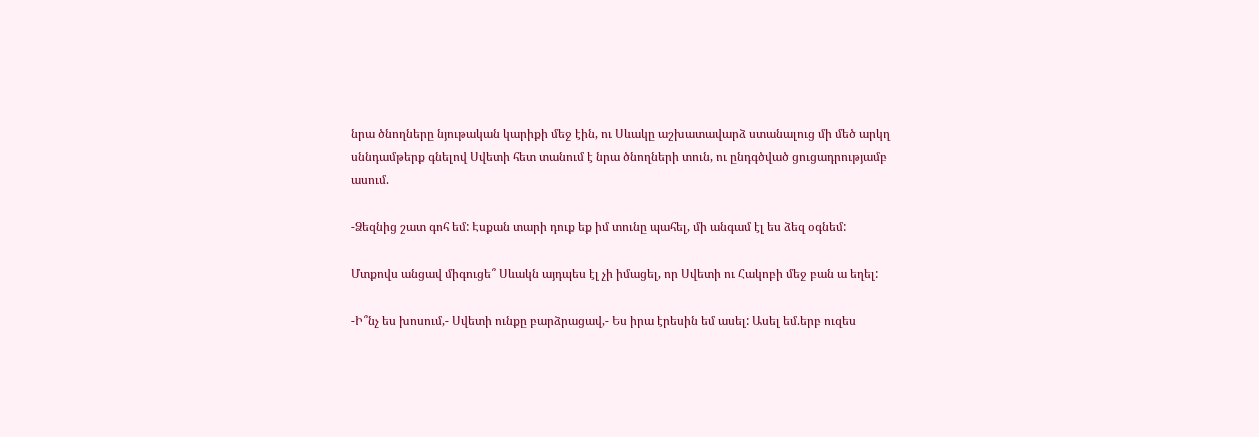նրա ծնողները նյութական կարիքի մեջ էին, ու Սևակը աշխատավարձ ստանալուց մի մեծ արկղ սննդամթերք գնելով Սվետի հետ տանում է նրա ծնողների տուն, ու ընդգծված ցուցադրությամբ ասում.

-Ձեզնից շատ գոհ եմ: Էսքան տարի դուք եք իմ տունը պահել, մի անգամ էլ ես ձեզ օգնեմ:

Մտքովս անցավ միգուցե՞ Սևակն այդպես էլ չի իմացել, որ Սվետի ու Հակոբի մեջ բան ա եղել:

-Ի՞նչ ես խոսում,- Սվետի ունքը բարձրացավ,- Ես իրա էրեսին եմ ասել: Ասել եմ.երբ ուզես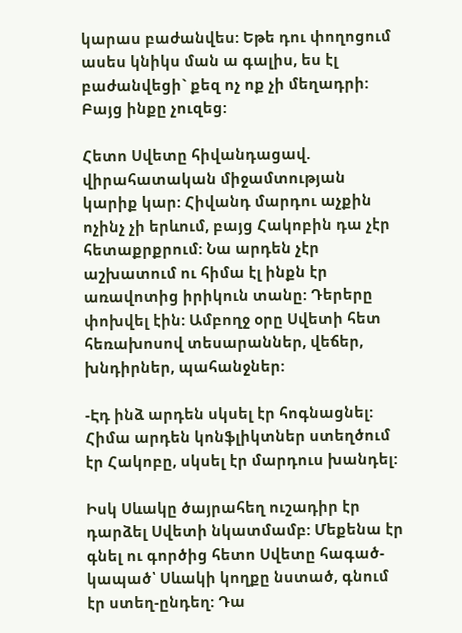կարաս բաժանվես: Եթե դու փողոցում ասես կնիկս ման ա գալիս, ես էլ բաժանվեցի` քեզ ոչ ոք չի մեղադրի: Բայց ինքը չուզեց:

Հետո Սվետը հիվանդացավ. վիրահատական միջամտության կարիք կար: Հիվանդ մարդու աչքին ոչինչ չի երևում, բայց Հակոբին դա չէր հետաքրքրում: Նա արդեն չէր աշխատում ու հիմա էլ ինքն էր առավոտից իրիկուն տանը: Դերերը փոխվել էին: Ամբողջ օրը Սվետի հետ հեռախոսով տեսարաններ, վեճեր, խնդիրներ, պահանջներ:

-Էդ ինձ արդեն սկսել էր հոգնացնել: Հիմա արդեն կոնֆլիկտներ ստեղծում էր Հակոբը, սկսել էր մարդուս խանդել:

Իսկ Սևակը ծայրահեղ ուշադիր էր դարձել Սվետի նկատմամբ: Մեքենա էր գնել ու գործից հետո Սվետը հագած-կապած՝ Սևակի կողքը նստած, գնում էր ստեղ-ընդեղ: Դա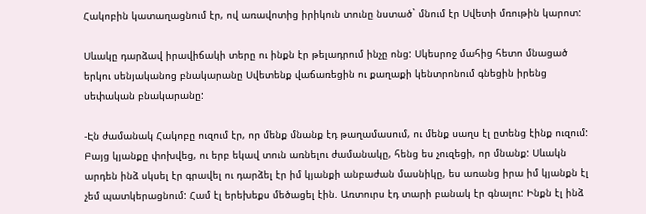Հակոբին կատաղացնում էր, ով առավոտից իրիկուն տունը նստած` մնում էր Սվետի մռութին կարոտ:

Սևակը դարձավ իրավիճակի տերը ու ինքն էր թելադրում ինչը ոնց: Սկեսրոջ մահից հետո մնացած երկու սենյականոց բնակարանը Սվետենք վաճառեցին ու քաղաքի կենտրոնում գնեցին իրենց սեփական բնակարանը:

-Էն ժամանակ Հակոբը ուզում էր, որ մենք մնանք էդ թաղամասում, ու մենք սաղս էլ ըտենց էինք ուզում: Բայց կյանքը փոխվեց, ու երբ եկավ տուն առնելու ժամանակը, հենց ես չուզեցի, որ մնանք: Սևակն արդեն ինձ սկսել էր գրավել ու դարձել էր իմ կյանքի անբաժան մասնիկը, ես առանց իրա իմ կյանքն էլ չեմ պատկերացնում: Համ էլ երեխեքս մեծացել էին. Առտուրս էդ տարի բանակ էր գնալու: Ինքն էլ ինձ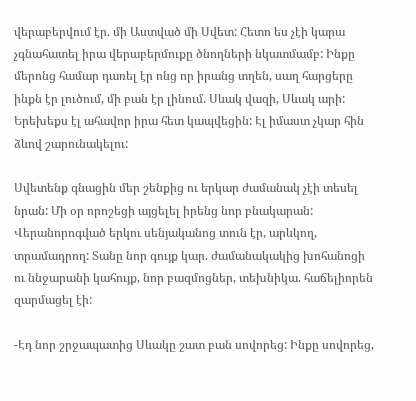վերաբերվում էր. մի Աստված մի Սվետ: Հետո ես չէի կարա չգնահատել իրա վերաբերմուքը ծնողների նկատմամբ: Ինքը մերոնց համար դառել էր ոնց որ իրանց տղեն, սաղ հարցերը ինքն էր լուծում, մի բան էր լինում. Սևակ վազի, Սևակ արի: Երեխեքս էլ ահավոր իրա հետ կապվեցին: Էլ իմաստ չկար հին ձևով շարունակելու:

Սվետենք գնացին մեր շենքից ու երկար ժամանակ չէի տեսել նրան: Մի օր որոշեցի այցելել իրենց նոր բնակարան: Վերանորոգված երկու սենյականոց տուն էր, արևկող, տրամադրող: Տանը նոր գույք կար. ժամանակակից խոհանոցի ու ննջարանի կահույք, նոր բազմոցներ, տեխնիկա. հաճելիորեն զարմացել էի:

-Էդ նոր շրջապատից Սևակը շատ բան սովորեց: Ինքը սովորեց,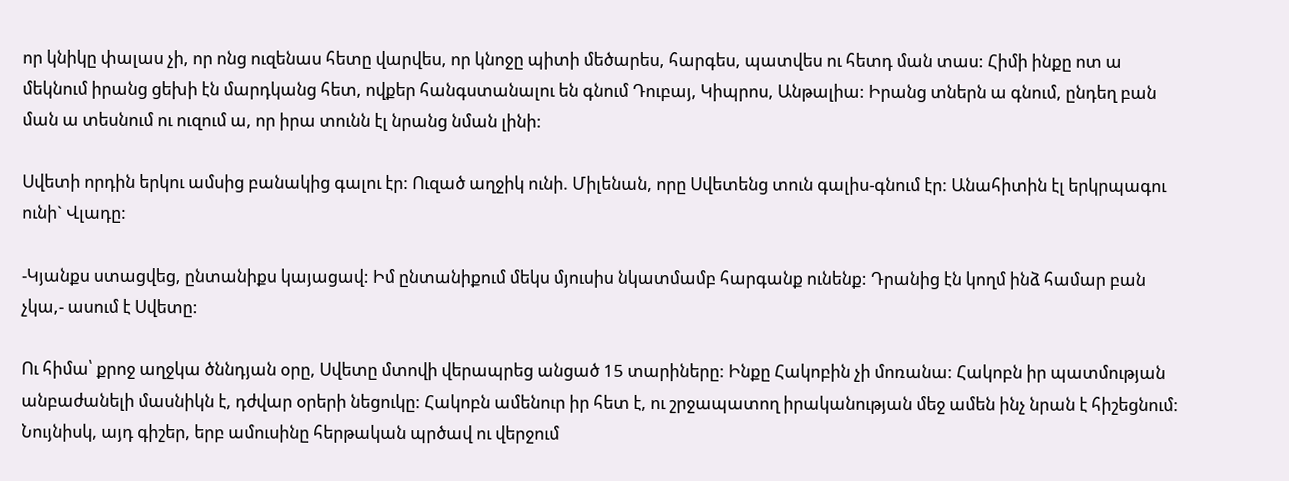որ կնիկը փալաս չի, որ ոնց ուզենաս հետը վարվես, որ կնոջը պիտի մեծարես, հարգես, պատվես ու հետդ ման տաս: Հիմի ինքը ոտ ա մեկնում իրանց ցեխի էն մարդկանց հետ, ովքեր հանգստանալու են գնում Դուբայ, Կիպրոս, Անթալիա: Իրանց տներն ա գնում, ընդեղ բան ման ա տեսնում ու ուզում ա, որ իրա տունն էլ նրանց նման լինի:

Սվետի որդին երկու ամսից բանակից գալու էր: Ուզած աղջիկ ունի. Միլենան, որը Սվետենց տուն գալիս-գնում էր: Անահիտին էլ երկրպագու ունի` Վլադը:

-Կյանքս ստացվեց, ընտանիքս կայացավ: Իմ ընտանիքում մեկս մյուսիս նկատմամբ հարգանք ունենք: Դրանից էն կողմ ինձ համար բան չկա,- ասում է Սվետը:

Ու հիմա՝ քրոջ աղջկա ծննդյան օրը, Սվետը մտովի վերապրեց անցած 15 տարիները: Ինքը Հակոբին չի մոռանա: Հակոբն իր պատմության  անբաժանելի մասնիկն է, դժվար օրերի նեցուկը: Հակոբն ամենուր իր հետ է, ու շրջապատող իրականության մեջ ամեն ինչ նրան է հիշեցնում: Նույնիսկ, այդ գիշեր, երբ ամուսինը հերթական պրծավ ու վերջում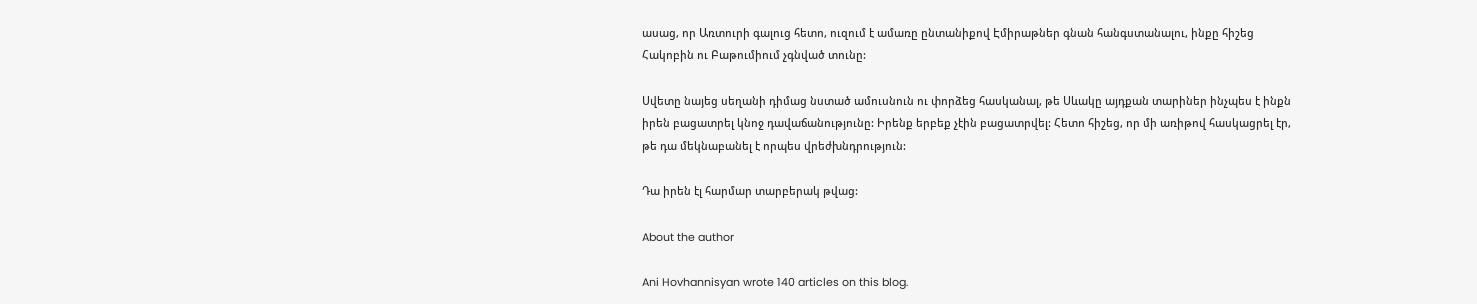ասաց, որ Առտուրի գալուց հետո, ուզում է ամառը ընտանիքով Էմիրաթներ գնան հանգստանալու, ինքը հիշեց Հակոբին ու Բաթումիում չգնված տունը:

Սվետը նայեց սեղանի դիմաց նստած ամուսնուն ու փորձեց հասկանալ, թե Սևակը այդքան տարիներ ինչպես է ինքն իրեն բացատրել կնոջ դավաճանությունը: Իրենք երբեք չէին բացատրվել: Հետո հիշեց, որ մի առիթով հասկացրել էր, թե դա մեկնաբանել է որպես վրեժխնդրություն:

Դա իրեն էլ հարմար տարբերակ թվաց:

About the author

Ani Hovhannisyan wrote 140 articles on this blog.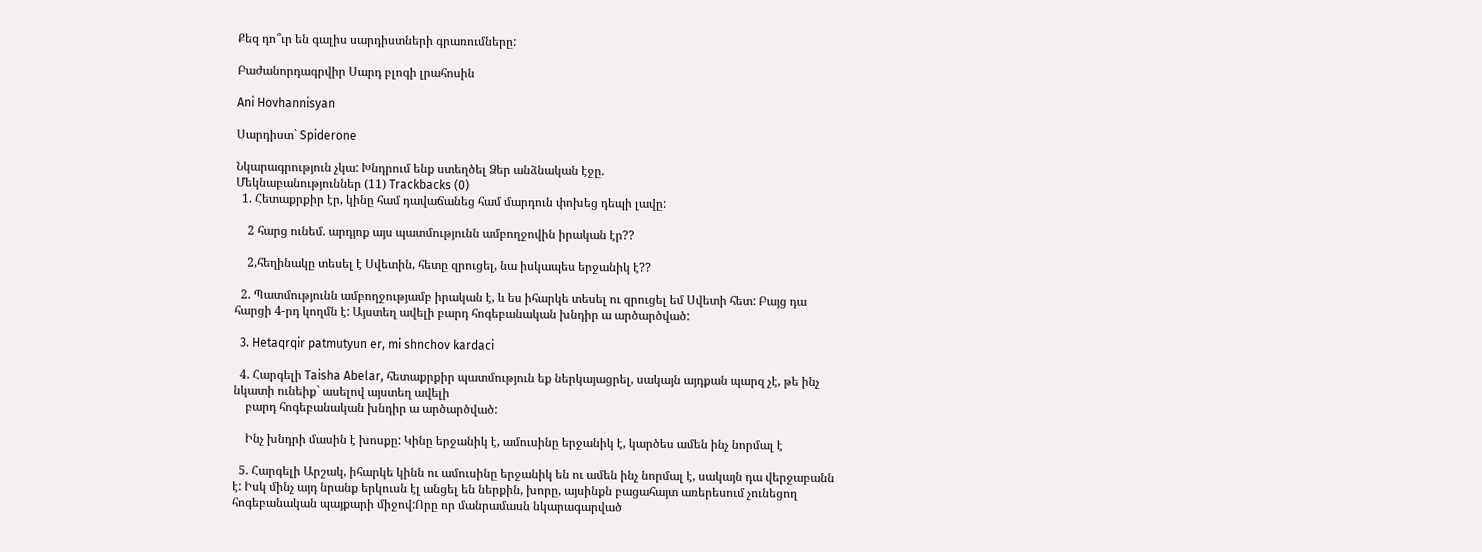Քեզ դո՞ւր են գալիս սարդիստների գրառումները:

Բաժանորդագրվիր Սարդ բլոգի լրահոսին

Ani Hovhannisyan

Սարդիստ` Spiderone

Նկարագրություն չկա: Խնդրում ենք ստեղծել Ձեր անձնական էջը.
Մեկնաբանություններ (11) Trackbacks (0)
  1. Հետաքրքիր էր, կինը համ դավաճանեց համ մարդուն փոխեց դեպի լավը:

    2 հարց ունեմ. արդյոք այս պատմությունն ամբողջովին իրական էր??

    2,հեղինակը տեսել է Սվետին, հետը զրուցել, նա իսկապես երջանիկ է??

  2. Պատմությունն ամբողջությամբ իրական է, և ես իհարկե տեսել ու զրուցել եմ Սվետի հետ: Բայց դա հարցի 4-րդ կողմն է: Այստեղ ավելի բարդ հոգեբանական խնդիր ա արծարծված:

  3. Hetaqrqir patmutyun er, mi shnchov kardaci

  4. Հարգելի Taisha Abelar, հետաքրքիր պատմություն եք ներկայացրել, սակայն այդքան պարզ չէ, թե ինչ նկատի ունեիք` ասելով այստեղ ավելի
    բարդ հոգեբանական խնդիր ա արծարծված:

    Ինչ խնդրի մասին է խոսքը: Կինը երջանիկ է, ամուսինը երջանիկ է, կարծես ամեն ինչ նորմալ է

  5. Հարգելի Արշակ, իհարկե կինն ու ամուսինը երջանիկ են ու ամեն ինչ նորմալ է, սակայն դա վերջաբանն է: Իսկ մինչ այդ նրանք երկուսն էլ անցել են ներքին, խորը, այսինքն բացահայտ առերեսում չունեցող հոգեբանական պայքարի միջով:Որը որ մանրամասն նկարագարված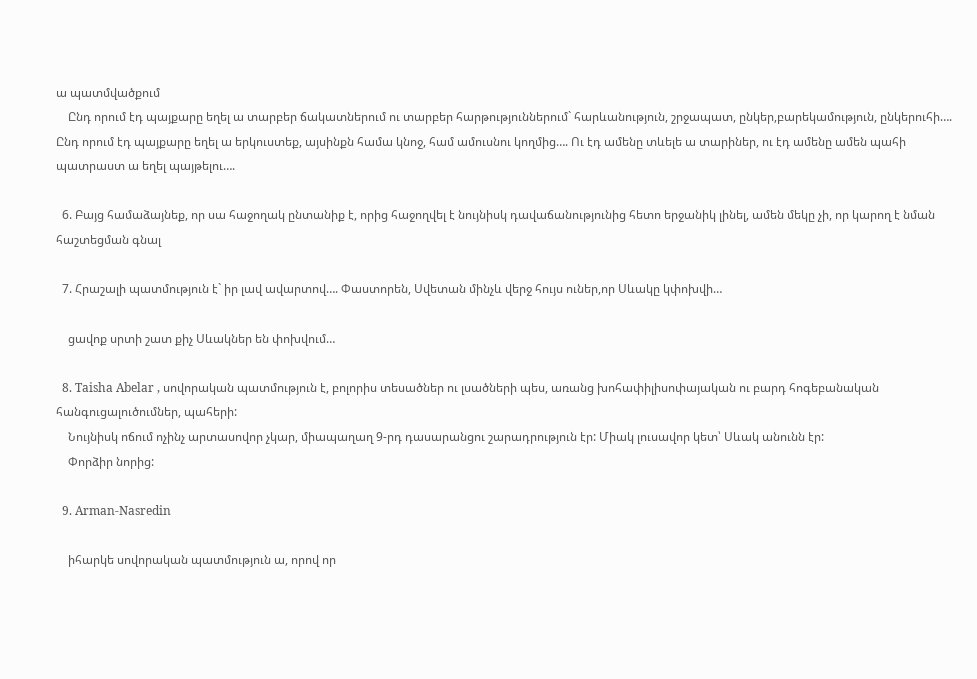ա պատմվածքում
    Ընդ որում էդ պայքարը եղել ա տարբեր ճակատներում ու տարբեր հարթություններում` հարևանություն, շրջապատ, ընկեր,բարեկամություն, ընկերուհի…. Ընդ որում էդ պայքարը եղել ա երկուստեք, այսինքն համա կնոջ, համ ամուսնու կողմից…. Ու էդ ամենը տևելե ա տարիներ, ու էդ ամենը ամեն պահի պատրաստ ա եղել պայթելու….

  6. Բայց համաձայնեք, որ սա հաջողակ ընտանիք է, որից հաջողվել է նույնիսկ դավաճանությունից հետո երջանիկ լինել, ամեն մեկը չի, որ կարող է նման հաշտեցման գնալ

  7. Հրաշալի պատմություն է` իր լավ ավարտով…. Փաստորեն, Սվետան մինչև վերջ հույս ուներ,որ Սևակը կփոխվի…

    ցավոք սրտի շատ քիչ Սևակներ են փոխվում…

  8. Taisha Abelar , սովորական պատմություն է, բոլորիս տեսածներ ու լսածների պես, առանց խոհափիլիսոփայական ու բարդ հոգեբանական հանգուցալուծումներ, պահերի:
    Նույնիսկ ոճում ոչինչ արտասովոր չկար, միապաղաղ 9-րդ դասարանցու շարադրություն էր: Միակ լուսավոր կետ՝ Սևակ անունն էր:
    Փորձիր նորից:

  9. Arman-Nasredin

    իհարկե սովորական պատմություն ա, որով որ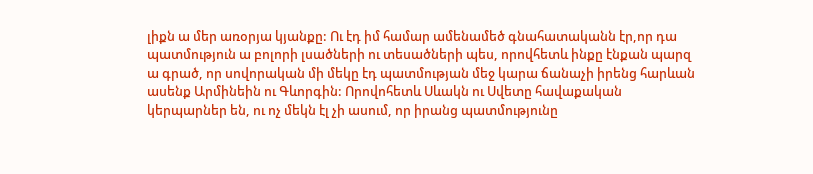լիքն ա մեր առօրյա կյանքը: Ու էդ իմ համար ամենամեծ գնահատականն էր,որ դա պատմություն ա բոլորի լսածների ու տեսածների պես, որովհետև ինքը էնքան պարզ ա գրած, որ սովորական մի մեկը էդ պատմության մեջ կարա ճանաչի իրենց հարևան ասենք Արմինեին ու Գևորգին: Որովոհետև Սևակն ու Սվետը հավաքական կերպարներ են, ու ոչ մեկն էլ չի ասում, որ իրանց պատմությունը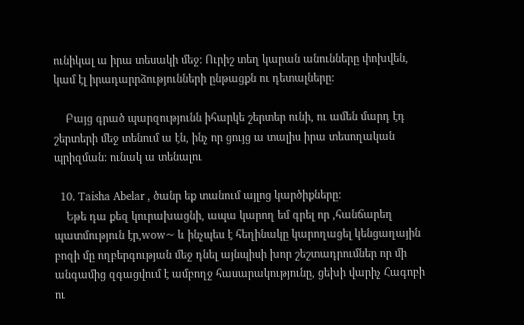ունիկալ ա իրա տեսակի մեջ: Ուրիշ տեղ կարան անունները փոխվեն, կամ էլ իրադարրձությունների ընթացքն ու դետալները:

    Բայց գրած պարզությունն իհարկե շերտեր ունի, ու ամեն մարդ էդ շերտերի մեջ տենում ա էն, ինչ որ ցույց ա տալիս իրա տեսողական պրիզման: ունակ ա տենալու

  10. Taisha Abelar , ծանր եք տանում այլոց կարծիքները:
    Եթե դա քեզ կուրախացնի, ապա կարող եմ գրել որ ,հանճարեղ պատմություն էր,wow~ և ինչպես է հեղինակը կարողացել կենցաղային բոզի մը ողբերգության մեջ դնել այնպիսի խոր շեշտադրումներ որ մի անգամից զգացվում է ամբողջ հասարակությունը, ցեխի վարիչ Հագոբի ու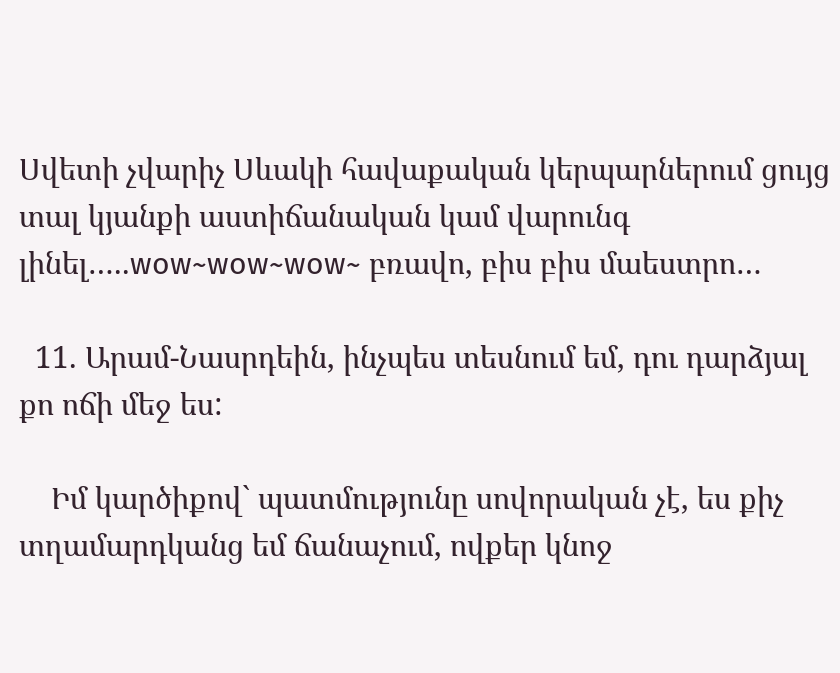Սվետի չվարիչ Սևակի հավաքական կերպարներում ցույց տալ կյանքի աստիճանական կամ վարունգ լինել…..wow~wow~wow~ բռավո, բիս բիս մաեստրո…

  11. Արամ-Նասրդեին, ինչպես տեսնում եմ, դու դարձյալ քո ոճի մեջ ես:

    Իմ կարծիքով` պատմությունը սովորական չէ, ես քիչ տղամարդկանց եմ ճանաչում, ովքեր կնոջ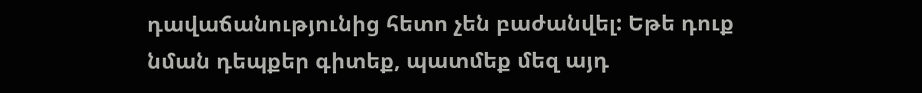դավաճանությունից հետո չեն բաժանվել: Եթե դուք նման դեպքեր գիտեք, պատմեք մեզ այդ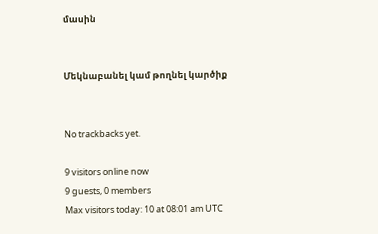մասին


Մեկնաբանել կամ թողնել կարծիք


No trackbacks yet.

9 visitors online now
9 guests, 0 members
Max visitors today: 10 at 08:01 am UTC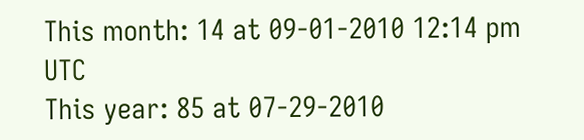This month: 14 at 09-01-2010 12:14 pm UTC
This year: 85 at 07-29-2010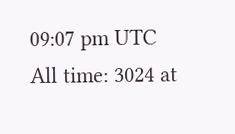09:07 pm UTC
All time: 3024 at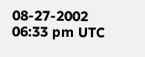08-27-2002 06:33 pm UTC